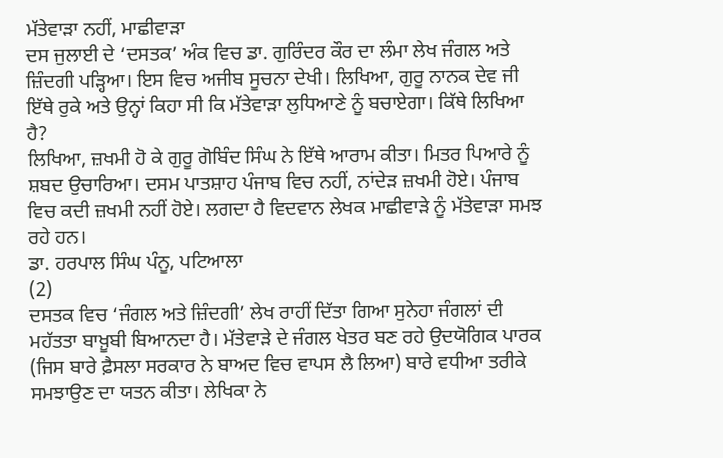ਮੱਤੇਵਾੜਾ ਨਹੀਂ, ਮਾਛੀਵਾੜਾ
ਦਸ ਜੁਲਾਈ ਦੇ ‘ਦਸਤਕ’ ਅੰਕ ਵਿਚ ਡਾ. ਗੁਰਿੰਦਰ ਕੌਰ ਦਾ ਲੰਮਾ ਲੇਖ ਜੰਗਲ ਅਤੇ ਜ਼ਿੰਦਗੀ ਪੜ੍ਹਿਆ। ਇਸ ਵਿਚ ਅਜੀਬ ਸੂਚਨਾ ਦੇਖੀ। ਲਿਖਿਆ, ਗੁਰੂ ਨਾਨਕ ਦੇਵ ਜੀ ਇੱਥੇ ਰੁਕੇ ਅਤੇ ਉਨ੍ਹਾਂ ਕਿਹਾ ਸੀ ਕਿ ਮੱਤੇਵਾੜਾ ਲੁਧਿਆਣੇ ਨੂੰ ਬਚਾਏਗਾ। ਕਿੱਥੇ ਲਿਖਿਆ ਹੈ?
ਲਿਖਿਆ, ਜ਼ਖਮੀ ਹੋ ਕੇ ਗੁਰੂ ਗੋਬਿੰਦ ਸਿੰਘ ਨੇ ਇੱਥੇ ਆਰਾਮ ਕੀਤਾ। ਮਿਤਰ ਪਿਆਰੇ ਨੂੰ ਸ਼ਬਦ ਉਚਾਰਿਆ। ਦਸਮ ਪਾਤਸ਼ਾਹ ਪੰਜਾਬ ਵਿਚ ਨਹੀਂ, ਨਾਂਦੇੜ ਜ਼ਖਮੀ ਹੋਏ। ਪੰਜਾਬ ਵਿਚ ਕਦੀ ਜ਼ਖਮੀ ਨਹੀਂ ਹੋਏ। ਲਗਦਾ ਹੈ ਵਿਦਵਾਨ ਲੇਖਕ ਮਾਛੀਵਾੜੇ ਨੂੰ ਮੱਤੇਵਾੜਾ ਸਮਝ ਰਹੇ ਹਨ।
ਡਾ. ਹਰਪਾਲ ਸਿੰਘ ਪੰਨੂ, ਪਟਿਆਲਾ
(2)
ਦਸਤਕ ਵਿਚ ‘ਜੰਗਲ ਅਤੇ ਜ਼ਿੰਦਗੀ’ ਲੇਖ ਰਾਹੀਂ ਦਿੱਤਾ ਗਿਆ ਸੁਨੇਹਾ ਜੰਗਲਾਂ ਦੀ ਮਹੱਤਤਾ ਬਾਖ਼ੂਬੀ ਬਿਆਨਦਾ ਹੈ। ਮੱਤੇਵਾੜੇ ਦੇ ਜੰਗਲ ਖੇਤਰ ਬਣ ਰਹੇ ਉਦਯੋਗਿਕ ਪਾਰਕ (ਜਿਸ ਬਾਰੇ ਫ਼ੈਸਲਾ ਸਰਕਾਰ ਨੇ ਬਾਅਦ ਵਿਚ ਵਾਪਸ ਲੈ ਲਿਆ) ਬਾਰੇ ਵਧੀਆ ਤਰੀਕੇ ਸਮਝਾਉਣ ਦਾ ਯਤਨ ਕੀਤਾ। ਲੇਖਿਕਾ ਨੇ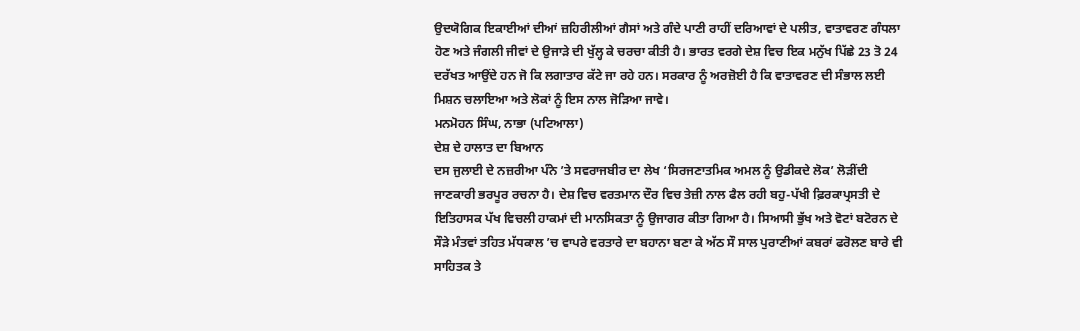ਉਦਯੋਗਿਕ ਇਕਾਈਆਂ ਦੀਆਂ ਜ਼ਹਿਰੀਲੀਆਂ ਗੈਸਾਂ ਅਤੇ ਗੰਦੇ ਪਾਣੀ ਰਾਹੀਂ ਦਰਿਆਵਾਂ ਦੇ ਪਲੀਤ, ਵਾਤਾਵਰਣ ਗੰਧਲਾ ਹੋਣ ਅਤੇ ਜੰਗਲੀ ਜੀਵਾਂ ਦੇ ਉਜਾੜੇ ਦੀ ਖੁੱਲ੍ਹ ਕੇ ਚਰਚਾ ਕੀਤੀ ਹੈ। ਭਾਰਤ ਵਰਗੇ ਦੇਸ਼ ਵਿਚ ਇਕ ਮਨੁੱਖ ਪਿੱਛੇ 23 ਤੋ 24 ਦਰੱਖਤ ਆਉਂਦੇ ਹਨ ਜੋ ਕਿ ਲਗਾਤਾਰ ਕੱਟੇ ਜਾ ਰਹੇ ਹਨ। ਸਰਕਾਰ ਨੂੰ ਅਰਜ਼ੋਈ ਹੈ ਕਿ ਵਾਤਾਵਰਣ ਦੀ ਸੰਭਾਲ ਲਈ ਮਿਸ਼ਨ ਚਲਾਇਆ ਅਤੇ ਲੋਕਾਂ ਨੂੰ ਇਸ ਨਾਲ ਜੋੜਿਆ ਜਾਵੇ।
ਮਨਮੋਹਨ ਸਿੰਘ, ਨਾਭਾ (ਪਟਿਆਲਾ)
ਦੇਸ਼ ਦੇ ਹਾਲਾਤ ਦਾ ਬਿਆਨ
ਦਸ ਜੁਲਾਈ ਦੇ ਨਜ਼ਰੀਆ ਪੰਨੇ ’ਤੇ ਸਵਰਾਜਬੀਰ ਦਾ ਲੇਖ ‘ਸਿਰਜਣਾਤਮਿਕ ਅਮਲ ਨੂੰ ਉਡੀਕਦੇ ਲੋਕ’ ਲੋੜੀਂਦੀ ਜਾਣਕਾਰੀ ਭਰਪੂਰ ਰਚਨਾ ਹੈ। ਦੇਸ਼ ਵਿਚ ਵਰਤਮਾਨ ਦੌਰ ਵਿਚ ਤੇਜ਼ੀ ਨਾਲ ਫੈਲ ਰਹੀ ਬਹੁ-ਪੱਖੀ ਫ਼ਿਰਕਾਪ੍ਰਸਤੀ ਦੇ ਇਤਿਹਾਸਕ ਪੱਖ ਵਿਚਲੀ ਹਾਕਮਾਂ ਦੀ ਮਾਨਸਿਕਤਾ ਨੂੰ ਉਜਾਗਰ ਕੀਤਾ ਗਿਆ ਹੈ। ਸਿਆਸੀ ਭੁੱਖ ਅਤੇ ਵੋਟਾਂ ਬਟੋਰਨ ਦੇ ਸੌੜੇ ਮੰਤਵਾਂ ਤਹਿਤ ਮੱਧਕਾਲ ’ਚ ਵਾਪਰੇ ਵਰਤਾਰੇ ਦਾ ਬਹਾਨਾ ਬਣਾ ਕੇ ਅੱਠ ਸੌ ਸਾਲ ਪੁਰਾਣੀਆਂ ਕਬਰਾਂ ਫਰੋਲਣ ਬਾਰੇ ਵੀ ਸਾਹਿਤਕ ਤੇ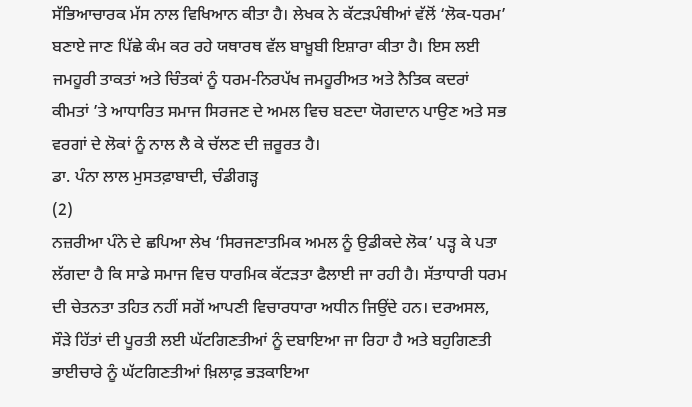ਸੱਭਿਆਚਾਰਕ ਮੱਸ ਨਾਲ ਵਿਖਿਆਨ ਕੀਤਾ ਹੈ। ਲੇਖਕ ਨੇ ਕੱਟੜਪੰਥੀਆਂ ਵੱਲੋਂ ‘ਲੋਕ-ਧਰਮ’ ਬਣਾਏ ਜਾਣ ਪਿੱਛੇ ਕੰਮ ਕਰ ਰਹੇ ਯਥਾਰਥ ਵੱਲ ਬਾਖ਼ੂਬੀ ਇਸ਼ਾਰਾ ਕੀਤਾ ਹੈ। ਇਸ ਲਈ ਜਮਹੂਰੀ ਤਾਕਤਾਂ ਅਤੇ ਚਿੰਤਕਾਂ ਨੂੰ ਧਰਮ-ਨਿਰਪੱਖ ਜਮਹੂਰੀਅਤ ਅਤੇ ਨੈਤਿਕ ਕਦਰਾਂ ਕੀਮਤਾਂ ’ਤੇ ਆਧਾਰਿਤ ਸਮਾਜ ਸਿਰਜਣ ਦੇ ਅਮਲ ਵਿਚ ਬਣਦਾ ਯੋਗਦਾਨ ਪਾਉਣ ਅਤੇ ਸਭ ਵਰਗਾਂ ਦੇ ਲੋਕਾਂ ਨੂੰ ਨਾਲ ਲੈ ਕੇ ਚੱਲਣ ਦੀ ਜ਼ਰੂਰਤ ਹੈ।
ਡਾ. ਪੰਨਾ ਲਾਲ ਮੁਸਤਫ਼ਾਬਾਦੀ, ਚੰਡੀਗੜ੍ਹ
(2)
ਨਜ਼ਰੀਆ ਪੰਨੇ ਦੇ ਛਪਿਆ ਲੇਖ ‘ਸਿਰਜਣਾਤਮਿਕ ਅਮਲ ਨੂੰ ਉਡੀਕਦੇ ਲੋਕ’ ਪੜ੍ਹ ਕੇ ਪਤਾ ਲੱਗਦਾ ਹੈ ਕਿ ਸਾਡੇ ਸਮਾਜ ਵਿਚ ਧਾਰਮਿਕ ਕੱਟੜਤਾ ਫੈਲਾਈ ਜਾ ਰਹੀ ਹੈ। ਸੱਤਾਧਾਰੀ ਧਰਮ ਦੀ ਚੇਤਨਤਾ ਤਹਿਤ ਨਹੀਂ ਸਗੋਂ ਆਪਣੀ ਵਿਚਾਰਧਾਰਾ ਅਧੀਨ ਜਿਉਂਦੇ ਹਨ। ਦਰਅਸਲ, ਸੌੜੇ ਹਿੱਤਾਂ ਦੀ ਪੂਰਤੀ ਲਈ ਘੱਟਗਿਣਤੀਆਂ ਨੂੰ ਦਬਾਇਆ ਜਾ ਰਿਹਾ ਹੈ ਅਤੇ ਬਹੁਗਿਣਤੀ ਭਾਈਚਾਰੇ ਨੂੰ ਘੱਟਗਿਣਤੀਆਂ ਖ਼ਿਲਾਫ਼ ਭੜਕਾਇਆ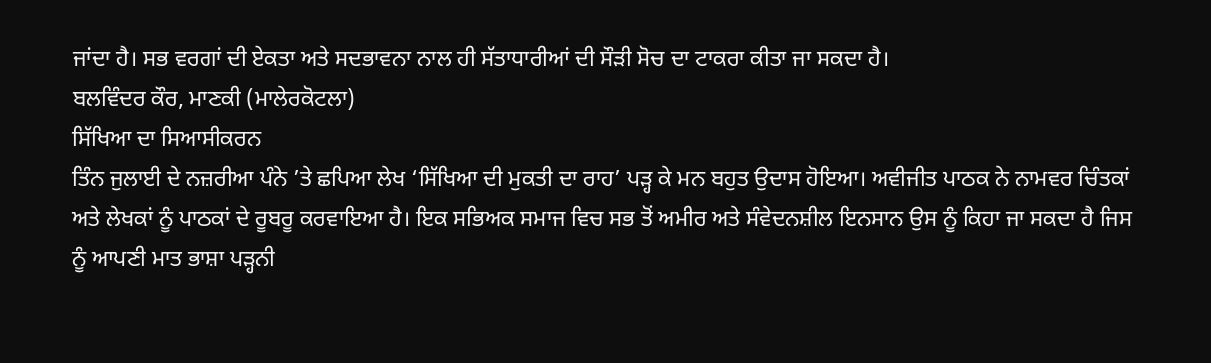ਜਾਂਦਾ ਹੈ। ਸਭ ਵਰਗਾਂ ਦੀ ਏਕਤਾ ਅਤੇ ਸਦਭਾਵਨਾ ਨਾਲ ਹੀ ਸੱਤਾਧਾਰੀਆਂ ਦੀ ਸੌੜੀ ਸੋਚ ਦਾ ਟਾਕਰਾ ਕੀਤਾ ਜਾ ਸਕਦਾ ਹੈ।
ਬਲਵਿੰਦਰ ਕੌਰ, ਮਾਣਕੀ (ਮਾਲੇਰਕੋਟਲਾ)
ਸਿੱਖਿਆ ਦਾ ਸਿਆਸੀਕਰਨ
ਤਿੰਨ ਜੁਲਾਈ ਦੇ ਨਜ਼ਰੀਆ ਪੰਨੇ ’ਤੇ ਛਪਿਆ ਲੇਖ ‘ਸਿੱਖਿਆ ਦੀ ਮੁਕਤੀ ਦਾ ਰਾਹ’ ਪੜ੍ਹ ਕੇ ਮਨ ਬਹੁਤ ਉਦਾਸ ਹੋਇਆ। ਅਵੀਜੀਤ ਪਾਠਕ ਨੇ ਨਾਮਵਰ ਚਿੰਤਕਾਂ ਅਤੇ ਲੇਖਕਾਂ ਨੂੰ ਪਾਠਕਾਂ ਦੇ ਰੂਬਰੂ ਕਰਵਾਇਆ ਹੈ। ਇਕ ਸਭਿਅਕ ਸਮਾਜ ਵਿਚ ਸਭ ਤੋਂ ਅਮੀਰ ਅਤੇ ਸੰਵੇਦਨਸ਼ੀਲ ਇਨਸਾਨ ਉਸ ਨੂੰ ਕਿਹਾ ਜਾ ਸਕਦਾ ਹੈ ਜਿਸ ਨੂੰ ਆਪਣੀ ਮਾਤ ਭਾਸ਼ਾ ਪੜ੍ਹਨੀ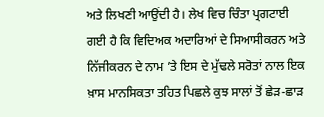ਅਤੇ ਲਿਖਣੀ ਆਉਂਦੀ ਹੈ। ਲੇਖ ਵਿਚ ਚਿੰਤਾ ਪ੍ਰਗਟਾਈ ਗਈ ਹੈ ਕਿ ਵਿਦਿਅਕ ਅਦਾਰਿਆਂ ਦੇ ਸਿਆਸੀਕਰਨ ਅਤੇ ਨਿੱਜੀਕਰਨ ਦੇ ਨਾਮ ’ਤੇ ਇਸ ਦੇ ਮੁੱਢਲੇ ਸਰੋਤਾਂ ਨਾਲ ਇਕ ਖ਼ਾਸ ਮਾਨਸਿਕਤਾ ਤਹਿਤ ਪਿਛਲੇ ਕੁਝ ਸਾਲਾਂ ਤੋਂ ਛੇੜ-ਛਾੜ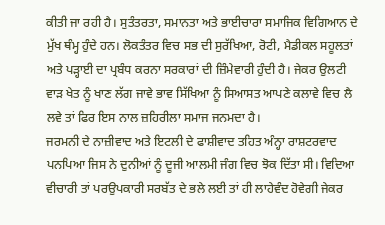ਕੀਤੀ ਜਾ ਰਹੀ ਹੈ। ਸੁਤੰਤਰਤਾ, ਸਮਾਨਤਾ ਅਤੇ ਭਾਈਚਾਰਾ ਸਮਾਜਿਕ ਵਿਗਿਆਨ ਦੇ ਮੁੱਖ ਥੰਮ੍ਹ ਹੁੰਦੇ ਹਨ। ਲੋਕਤੰਤਰ ਵਿਚ ਸਭ ਦੀ ਸੁਰੱਖਿਆ, ਰੋਟੀ, ਮੈਡੀਕਲ ਸਹੂਲਤਾਂ ਅਤੇ ਪੜ੍ਹਾਈ ਦਾ ਪ੍ਰਬੰਧ ਕਰਨਾ ਸਰਕਾਰਾਂ ਦੀ ਜ਼ਿੰਮੇਵਾਰੀ ਹੁੰਦੀ ਹੈ। ਜੇਕਰ ਉਲਟੀ ਵਾੜ ਖੇਤ ਨੂੰ ਖਾਣ ਲੱਗ ਜਾਵੇ ਭਾਵ ਸਿੱਖਿਆ ਨੂੰ ਸਿਆਸਤ ਆਪਣੇ ਕਲਾਵੇ ਵਿਚ ਲੈ ਲਵੇ ਤਾਂ ਫਿਰ ਇਸ ਨਾਲ ਜ਼ਹਿਰੀਲਾ ਸਮਾਜ ਜਨਮਦਾ ਹੈ।
ਜਰਮਨੀ ਦੇ ਨਾਜ਼ੀਵਾਦ ਅਤੇ ਇਟਲੀ ਦੇ ਫਾਸ਼ੀਵਾਦ ਤਹਿਤ ਅੰਨ੍ਹਾ ਰਾਸ਼ਟਰਵਾਦ ਪਨਪਿਆ ਜਿਸ ਨੇ ਦੁਨੀਆਂ ਨੂੰ ਦੂਜੀ ਆਲਮੀ ਜੰਗ ਵਿਚ ਝੋਕ ਦਿੱਤਾ ਸੀ। ਵਿਦਿਆ ਵੀਚਾਰੀ ਤਾਂ ਪਰਉਪਕਾਰੀ ਸਰਬੱਤ ਦੇ ਭਲੇ ਲਈ ਤਾਂ ਹੀ ਲਾਹੇਵੰਦ ਹੋਵੇਗੀ ਜੇਕਰ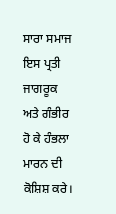ਸਾਰਾ ਸਮਾਜ ਇਸ ਪ੍ਰਤੀ ਜਾਗਰੂਕ ਅਤੇ ਗੰਭੀਰ ਹੋ ਕੇ ਹੰਭਲਾ ਮਾਰਨ ਦੀ ਕੋਸ਼ਿਸ਼ ਕਰੇ।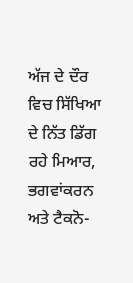ਅੱਜ ਦੇ ਦੌਰ ਵਿਚ ਸਿੱਖਿਆ ਦੇ ਨਿੱਤ ਡਿੱਗ ਰਹੇ ਮਿਆਰ, ਭਗਵਾਂਕਰਨ ਅਤੇ ਟੈਕਨੋ-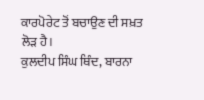ਕਾਰਪੋਰੇਟ ਤੋਂ ਬਚਾਉਣ ਦੀ ਸਖ਼ਤ ਲੋੜ ਹੈ।
ਕੁਲਦੀਪ ਸਿੰਘ ਥਿੰਦ, ਬਾਰਨਾ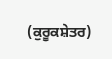(ਕੁਰੂਕਸ਼ੇਤਰ)